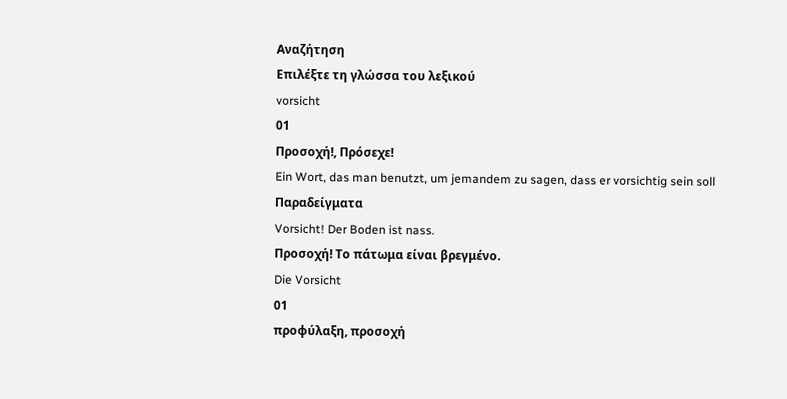Αναζήτηση
Επιλέξτε τη γλώσσα του λεξικού
vorsicht
01
Προσοχή!, Πρόσεχε!
Ein Wort, das man benutzt, um jemandem zu sagen, dass er vorsichtig sein soll
Παραδείγματα
Vorsicht! Der Boden ist nass.
Προσοχή! Το πάτωμα είναι βρεγμένο.
Die Vorsicht
01
προφύλαξη, προσοχή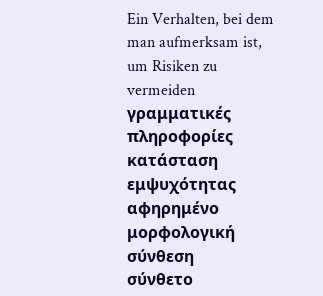Ein Verhalten, bei dem man aufmerksam ist, um Risiken zu vermeiden
γραμματικές πληροφορίες
κατάσταση εμψυχότητας
αφηρημένο
μορφολογική σύνθεση
σύνθετο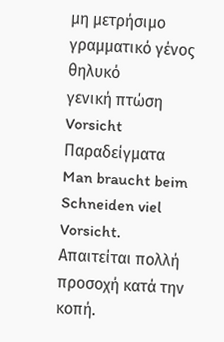μη μετρήσιμο
γραμματικό γένος
θηλυκό
γενική πτώση
Vorsicht
Παραδείγματα
Man braucht beim Schneiden viel Vorsicht.
Απαιτείται πολλή προσοχή κατά την κοπή.